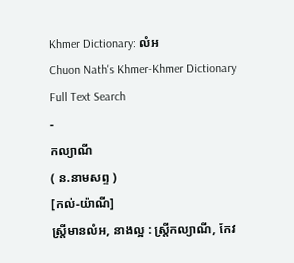Khmer Dictionary: លំអ
Chuon Nath's Khmer-Khmer Dictionary Full Text Search
-
កល្យាណី
( ន.នាមសព្ទ )
[កល់-យ៉ាណី]
ស្ត្រីមានលំអ, នាងល្អ : ស្ត្រីកល្យាណី, កែវ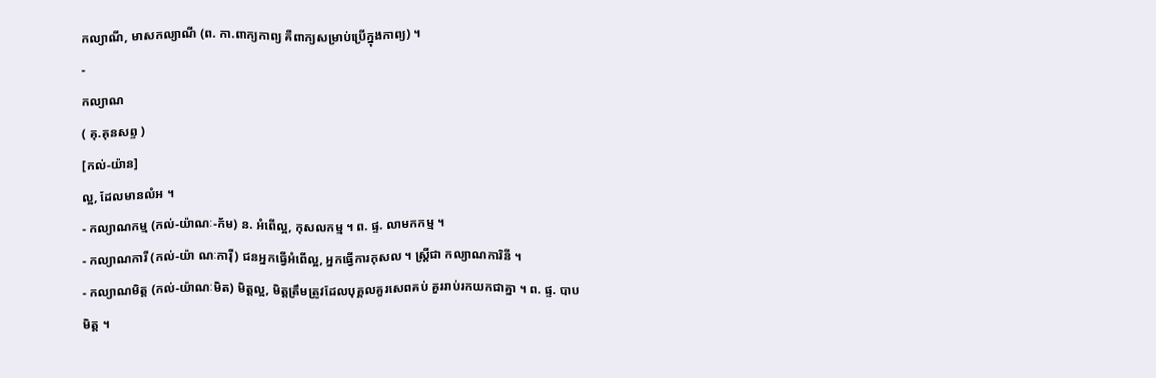កល្យាណី, មាសកល្យាណី (ព. កា.ពាក្យកាព្យ គឺពាក្យសម្រាប់ប្រើក្នុងកាព្យ) ។
-
កល្យាណ
( គុ.គុនសព្ទ )
[កល់-យ៉ាន]
ល្អ, ដែលមានលំអ ។
- កល្យាណកម្ម (កល់-យ៉ាណៈ-ក័ម) ន. អំពើល្អ, កុសលកម្ម ។ ព. ផ្ទ. លាមកកម្ម ។
- កល្យាណការី (កល់-យ៉ា ណៈការ៉ី) ជនអ្នកធ្វើអំពើល្អ, អ្នកធ្វើការកុសល ។ ស្ត្រីជា កល្យាណការិនី ។
- កល្យាណមិត្ត (កល់-យ៉ាណៈមិត) មិត្តល្អ, មិត្តត្រឹមត្រូវដែលបុគ្គលគួរសេពគប់ គួររាប់រកយកជាគ្នា ។ ព. ផ្ទ. បាបមិត្ត ។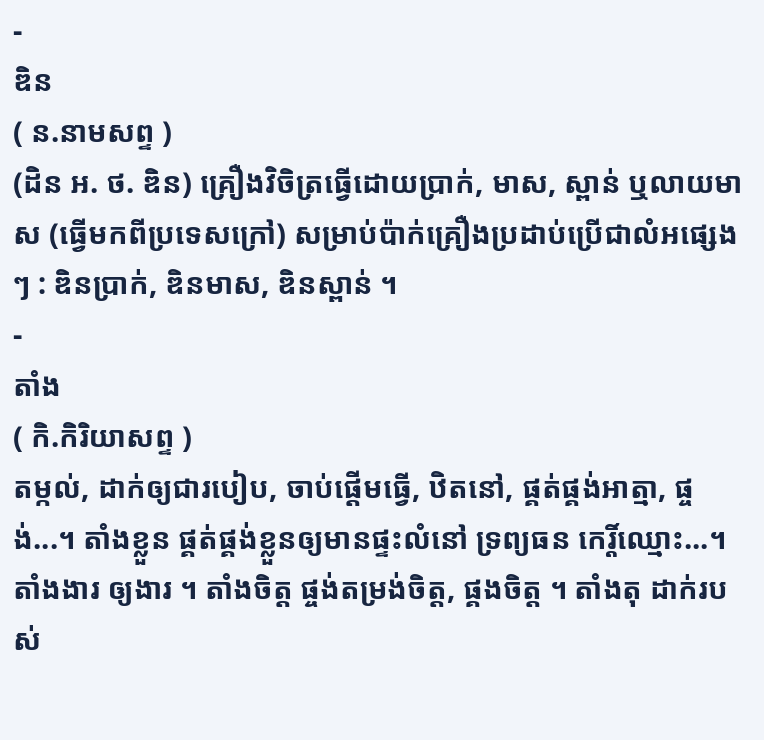-
ឌិន
( ន.នាមសព្ទ )
(ដិន អ. ថ. ឌិន) គ្រឿងវិចិត្រធ្វើដោយប្រាក់, មាស, ស្ពាន់ ឬលាយមាស (ធ្វើមកពីប្រទេសក្រៅ) សម្រាប់ប៉ាក់គ្រឿងប្រដាប់ប្រើជាលំអផ្សេងៗ : ឌិនប្រាក់, ឌិនមាស, ឌិនស្ពាន់ ។
-
តាំង
( កិ.កិរិយាសព្ទ )
តម្កល់, ដាក់ឲ្យជារបៀប, ចាប់ផ្ដើមធ្វើ, ឋិតនៅ, ផ្គត់ផ្គង់អាត្មា, ផ្ចង់...។ តាំងខ្លួន ផ្គត់ផ្គង់ខ្លួនឲ្យមានផ្ទះលំនៅ ទ្រព្យធន កេរ្តិ៍ឈ្មោះ...។ តាំងងារ ឲ្យងារ ។ តាំងចិត្ត ផ្ចង់តម្រង់ចិត្ត, ផ្គងចិត្ត ។ តាំងតុ ដាក់របស់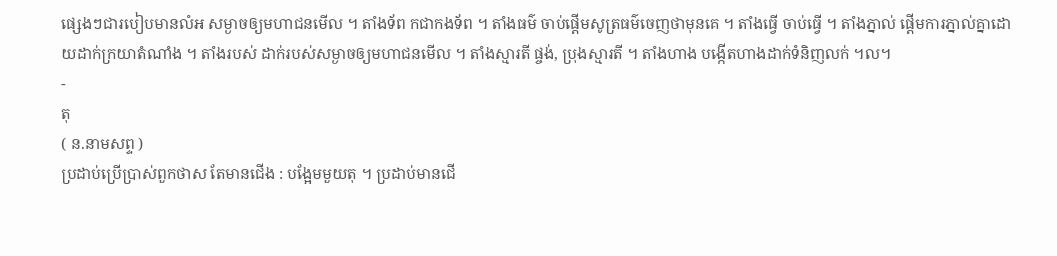ផ្សេងៗជារបៀបមានលំអ សម្ងាចឲ្យមហាជនមើល ។ តាំងទ័ព កជាកងទ័ព ។ តាំងធម៌ ចាប់ផ្ដើមសូត្រធម៌ចេញថាមុនគេ ។ តាំងធ្វើ ចាប់ធ្វើ ។ តាំងភ្នាល់ ផ្ដើមការភ្នាល់គ្នាដោយដាក់ក្រយាតំណាំង ។ តាំងរបស់ ដាក់របស់សម្ងាចឲ្យមហាជនមើល ។ តាំងស្មារតី ផ្ចង់, ប្រុងស្មារតី ។ តាំងហាង បង្កើតហាងដាក់ទំនិញលក់ ។ល។
-
តុ
( ន.នាមសព្ទ )
ប្រដាប់ប្រើប្រាស់ពួកថាស តែមានជើង : បង្អែមមួយតុ ។ ប្រដាប់មានជើ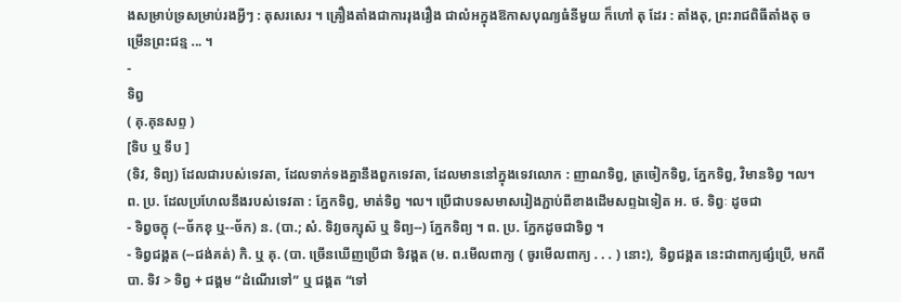ងសម្រាប់ទ្រសម្រាប់រងអ្វីៗ : តុសរសេរ ។ គ្រឿងតាំងជាការរុងរឿង ជាលំអក្នុងឱកាសបុណ្យធំនីមួយ ក៏ហៅ តុ ដែរ : តាំងតុ, ព្រះរាជពិធីតាំងតុ ចម្រើនព្រះជន្ម ... ។
-
ទិព្វ
( គុ.គុនសព្ទ )
[ទិប ឬ ទឹប ]
(ទិវ, ទិព្យ) ដែលជារបស់ទេវតា, ដែលទាក់ទងគ្នានឹងពួកទេវតា, ដែលមាននៅក្នុងទេវលោក : ញាណទិព្វ, ត្រចៀកទិព្វ, ភ្នែកទិព្វ, វិមានទិព្វ ។ល។ ព. ប្រ. ដែលប្រហែលនឹងរបស់ទេវតា : ភ្នែកទិព្វ, មាត់ទិព្វ ។ល។ ប្រើជាបទសមាសរៀងភ្ជាប់ពីខាងដើមសព្ទឯទៀត អ. ថ. ទិព្វៈ ដូចជា
- ទិព្វចក្ខុ (--ច័កខុ ឬ--ច័ក) ន. (បា.; សំ. ទិវ្យចក្សុស៑ ឬ ទិព្យ--) ភ្នែកទិព្យ ។ ព. ប្រ. ភ្នែកដូចជាទិព្វ ។
- ទិព្វជង្គត (--ជង់គត់) កិ. ឬ គុ. (បា. ច្រើនឃើញប្រើជា ទិវង្គត (ម. ព.មើលពាក្យ ( ចូរមើលពាក្យ . . . ) នោះ), ទិព្វជង្គត នេះជាពាក្យផ្សំប្រើ, មកពី បា. ទិវ > ទិព្វ + ជង្គម “ដំណើរទៅ” ឬ ជង្គត “ទៅ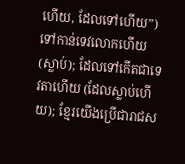ហើយ, ដែលទៅហើយ”) ទៅកាន់ទេវលោកហើយ (ស្លាប់); ដែលទៅកើតជាទេវតាហើយ (ដែលស្លាប់ហើយ); ខ្មែរយើងប្រើជារាជស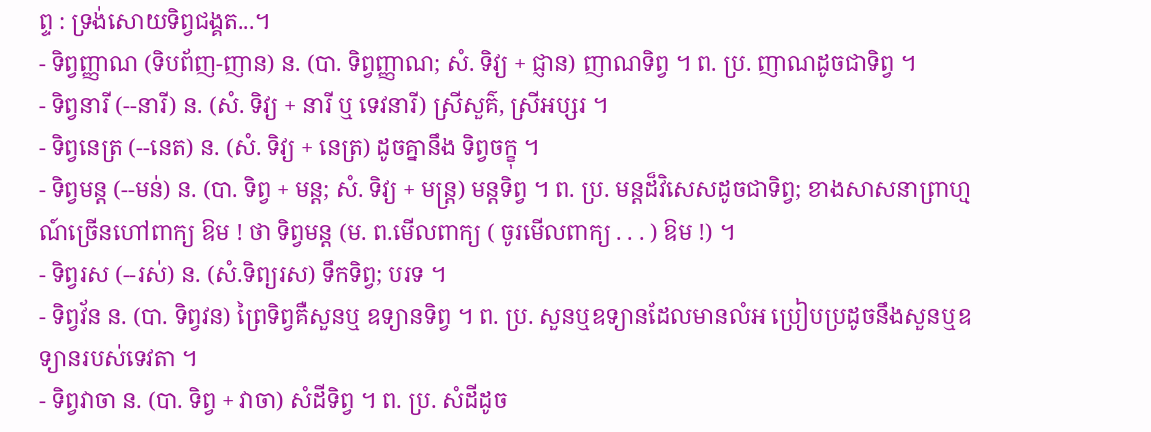ព្ទ : ទ្រង់សោយទិព្វជង្គត...។
- ទិព្វញ្ញាណ (ទិបព័ញ-ញាន) ន. (បា. ទិព្វញ្ញាណ; សំ. ទិវ្យ + ជ្ញាន) ញាណទិព្វ ។ ព. ប្រ. ញាណដូចជាទិព្វ ។
- ទិព្វនារី (--នារី) ន. (សំ. ទិវ្យ + នារី ឬ ទេវនារី) ស្រីសួគ៌, ស្រីអប្សរ ។
- ទិព្វនេត្រ (--នេត) ន. (សំ. ទិវ្យ + នេត្រ) ដូចគ្នានឹង ទិព្វចក្ខុ ។
- ទិព្វមន្ត (--មន់) ន. (បា. ទិព្វ + មន្ត; សំ. ទិវ្យ + មន្ត្រ) មន្តទិព្វ ។ ព. ប្រ. មន្តដ៏វិសេសដូចជាទិព្វ; ខាងសាសនាព្រាហ្មណ៍ច្រើនហៅពាក្យ ឱម ! ថា ទិព្វមន្ត (ម. ព.មើលពាក្យ ( ចូរមើលពាក្យ . . . ) ឱម !) ។
- ទិព្វរស (--រស់) ន. (សំ.ទិព្យរស) ទឹកទិព្វ; បរទ ។
- ទិព្វវ័ន ន. (បា. ទិព្វវន) ព្រៃទិព្វគឺសួនឬ ឧទ្យានទិព្វ ។ ព. ប្រ. សួនឬឧទ្យានដែលមានលំអ ប្រៀបប្រដូចនឹងសួនឬឧទ្យានរបស់ទេវតា ។
- ទិព្វវាចា ន. (បា. ទិព្វ + វាចា) សំដីទិព្វ ។ ព. ប្រ. សំដីដូច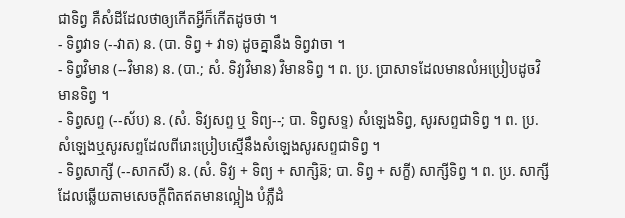ជាទិព្វ គឺសំដីដែលថាឲ្យកើតអ្វីក៏កើតដូចថា ។
- ទិព្វវាទ (--វាត) ន. (បា. ទិព្វ + វាទ) ដូចគ្នានឹង ទិព្វវាចា ។
- ទិព្វវិមាន (--វិមាន) ន. (បា.; សំ. ទិវ្យវិមាន) វិមានទិព្វ ។ ព. ប្រ. ប្រាសាទដែលមានលំអប្រៀបដូចវិមានទិព្វ ។
- ទិព្វសព្ទ (--ស័ប) ន. (សំ. ទិវ្យសព្ទ ឬ ទិព្យ--; បា. ទិព្វសទ្ទ) សំឡេងទិព្វ, សូរសព្ទជាទិព្វ ។ ព. ប្រ. សំឡេងឬសូរសព្ទដែលពីរោះប្រៀបស្មើនឹងសំឡេងសូរសព្ទជាទិព្វ ។
- ទិព្វសាក្សី (--សាកសី) ន. (សំ. ទិវ្យ + ទិព្យ + សាក្សិន៑; បា. ទិព្វ + សក្ខី) សាក្សីទិព្វ ។ ព. ប្រ. សាក្សីដែលឆ្លើយតាមសេចក្ដីពិតឥតមានល្អៀង បំភ្លឺដំ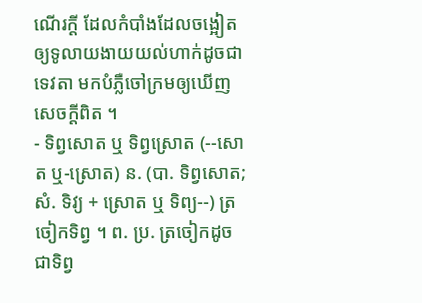ណើរក្ដី ដែលកំបាំងដែលចង្អៀតឲ្យទូលាយងាយយល់ហាក់ដូចជាទេវតា មកបំភ្លឺចៅក្រមឲ្យឃើញសេចក្ដីពិត ។
- ទិព្វសោត ឬ ទិព្វស្រោត (--សោត ឬ-ស្រោត) ន. (បា. ទិព្វសោត; សំ. ទិវ្យ + ស្រោត ឬ ទិព្យ--) ត្រចៀកទិព្វ ។ ព. ប្រ. ត្រចៀកដូចជាទិព្វ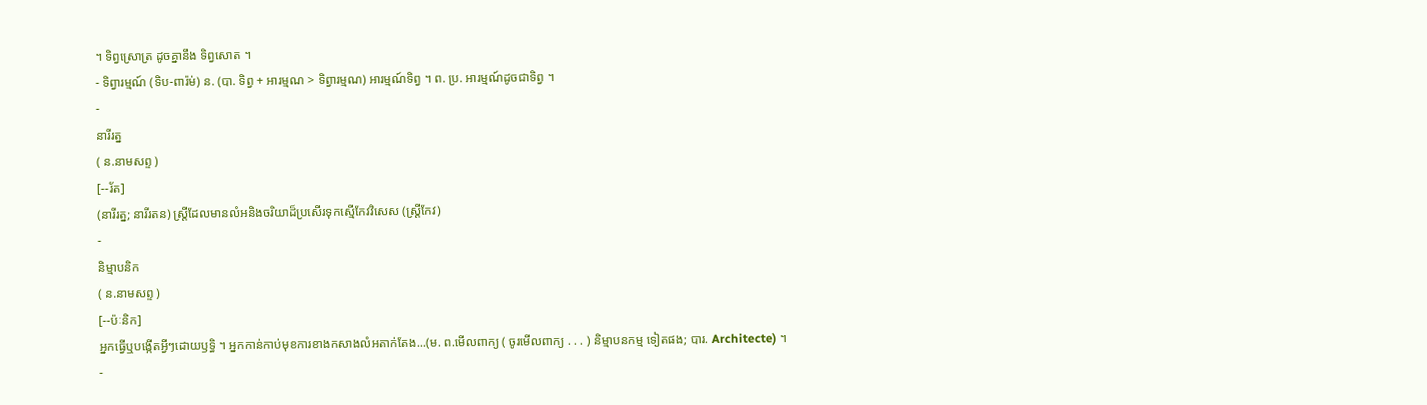។ ទិព្វស្រោត្រ ដូចគ្នានឹង ទិព្វសោត ។
- ទិព្វារម្មណ៍ (ទិប-ពារ៉ម់) ន. (បា. ទិព្វ + អារម្មណ > ទិព្វារម្មណ) អារម្មណ៍ទិព្វ ។ ព. ប្រ. អារម្មណ៍ដូចជាទិព្វ ។
-
នារីរត្ន
( ន.នាមសព្ទ )
[--រ័ត]
(នារីរត្ន; នារីរតន) ស្ត្រីដែលមានលំអនិងចរិយាដ៏ប្រសើរទុកស្មើកែវវិសេស (ស្រី្តកែវ)
-
និម្មាបនិក
( ន.នាមសព្ទ )
[--ប៉ៈនិក]
អ្នកធ្វើឬបង្កើតអ្វីៗដោយឫទ្ធិ ។ អ្នកកាន់កាប់មុខការខាងកសាងលំអតាក់តែង...(ម. ព.មើលពាក្យ ( ចូរមើលពាក្យ . . . ) និម្មាបនកម្ម ទៀតផង; បារ. Architecte) ។
-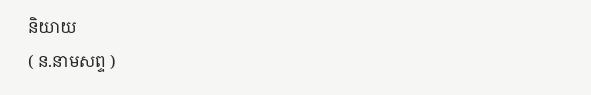និយាយ
( ន.នាមសព្ទ )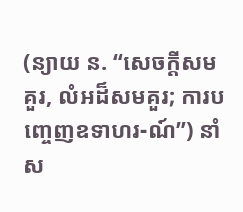(ន្យាយ ន. “សេចក្ដីសមគួរ, លំអដ៏សមគួរ; ការបញ្ចេញឧទាហរ-ណ៍”) នាំស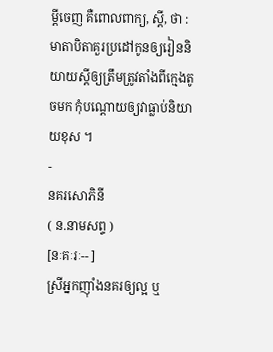ម្ដីចេញ គឺពោលពាក្យ, ស្ដី, ថា : មាតាបិតាគួរប្រដៅកូនឲ្យរៀននិយាយស្ដីឲ្យត្រឹមត្រូវតាំងពីក្មេងតូចមក កុំបណ្ដោយឲ្យវាធ្លាប់និយាយខុស ។
-
នគរសោភិនី
( ន.នាមសព្ទ )
[នៈគៈរៈ-- ]
ស្រីអ្នកញ៉ាំងនគរឲ្យល្អ ឬ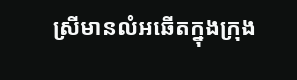ស្រីមានលំអឆើតក្នុងក្រុង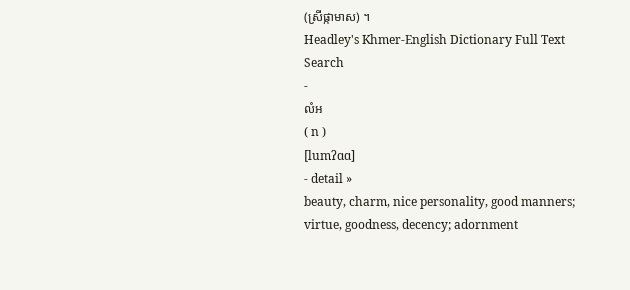(ស្រីផ្កាមាស) ។
Headley's Khmer-English Dictionary Full Text Search
-
លំអ
( n )
[lumʔɑɑ]
- detail »
beauty, charm, nice personality, good manners; virtue, goodness, decency; adornment